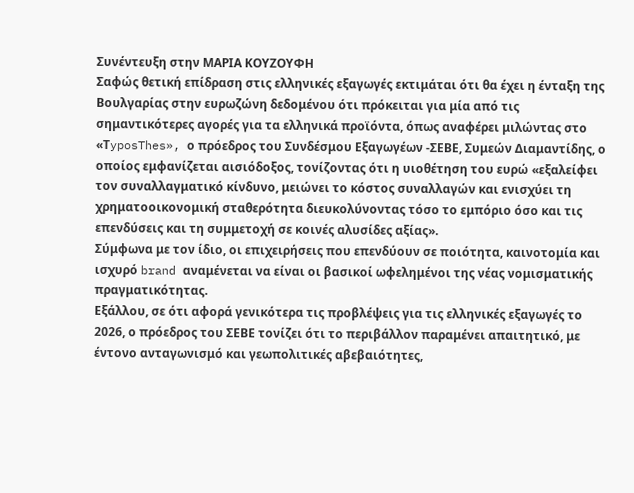Συνέντευξη στην ΜΑΡΙΑ ΚΟΥΖΟΥΦΗ
Σαφώς θετική επίδραση στις ελληνικές εξαγωγές εκτιμάται ότι θα έχει η ένταξη της Βουλγαρίας στην ευρωζώνη δεδομένου ότι πρόκειται για μία από τις σημαντικότερες αγορές για τα ελληνικά προϊόντα, όπως αναφέρει μιλώντας στο «ΤyposThes», ο πρόεδρος του Συνδέσμου Εξαγωγέων -ΣΕΒΕ, Συμεών Διαμαντίδης, ο οποίος εμφανίζεται αισιόδοξος, τονίζοντας ότι η υιοθέτηση του ευρώ «εξαλείφει τον συναλλαγματικό κίνδυνο, μειώνει το κόστος συναλλαγών και ενισχύει τη χρηματοοικονομική σταθερότητα διευκολύνοντας τόσο το εμπόριο όσο και τις επενδύσεις και τη συμμετοχή σε κοινές αλυσίδες αξίας».
Σύμφωνα με τον ίδιο, οι επιχειρήσεις που επενδύουν σε ποιότητα, καινοτομία και ισχυρό brand αναμένεται να είναι οι βασικοί ωφελημένοι της νέας νομισματικής πραγματικότητας.
Εξάλλου, σε ότι αφορά γενικότερα τις προβλέψεις για τις ελληνικές εξαγωγές το 2026, ο πρόεδρος του ΣΕΒΕ τονίζει ότι το περιβάλλον παραμένει απαιτητικό, με έντονο ανταγωνισμό και γεωπολιτικές αβεβαιότητες,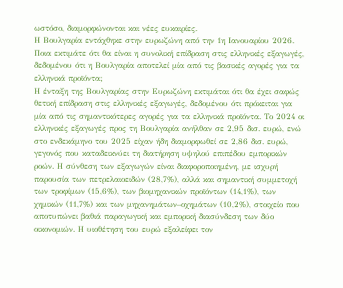ωστόσο, διαμορφώνονται και νέες ευκαιρίες.
Η Βουλγαρία εντάχθηκε στην ευρωζώνη από την 1η Ιανουαρίου 2026. Ποια εκτιμάτε ότι θα είναι η συνολική επίδραση στις ελληνικές εξαγωγές, δεδομένου ότι η Βουλγαρία αποτελεί μία από τις βασικές αγορές για τα ελληνικά προϊόντα;
Η ένταξη της Βουλγαρίας στην Ευρωζώνη εκτιμάται ότι θα έχει σαφώς θετική επίδραση στις ελληνικές εξαγωγές, δεδομένου ότι πρόκειται για μία από τις σημαντικότερες αγορές για τα ελληνικά προϊόντα. Το 2024 οι ελληνικές εξαγωγές προς τη Βουλγαρία ανήλθαν σε 2,95 δισ. ευρώ, ενώ στο ενδεκάμηνο του 2025 είχαν ήδη διαμορφωθεί σε 2,86 δισ. ευρώ, γεγονός που καταδεικνύει τη διατήρηση υψηλού επιπέδου εμπορικών ροών. Η σύνθεση των εξαγωγών είναι διαφοροποιημένη, με ισχυρή παρουσία των πετρελαιοειδών (28,7%), αλλά και σημαντική συμμετοχή των τροφίμων (15,6%), των βιομηχανικών προϊόντων (14,1%), των χημικών (11,7%) και των μηχανημάτων–οχημάτων (10,2%), στοιχείο που αποτυπώνει βαθιά παραγωγική και εμπορική διασύνδεση των δύο οικονομιών. Η υιοθέτηση του ευρώ εξαλείφει τον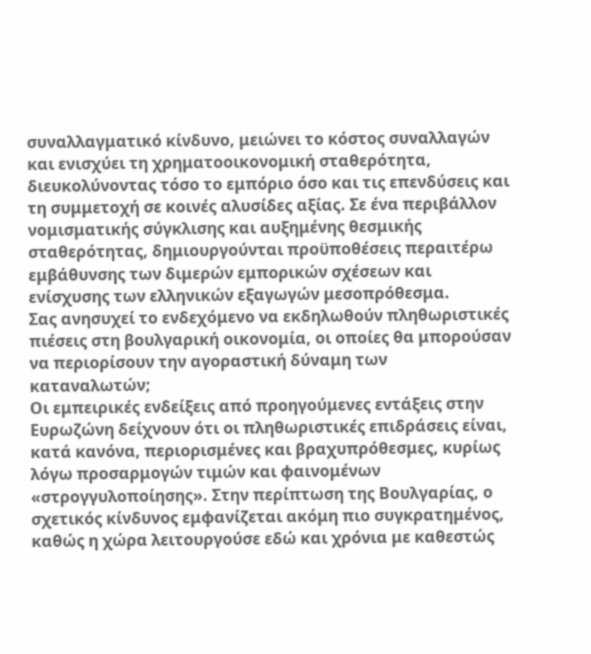συναλλαγματικό κίνδυνο, μειώνει το κόστος συναλλαγών και ενισχύει τη χρηματοοικονομική σταθερότητα, διευκολύνοντας τόσο το εμπόριο όσο και τις επενδύσεις και τη συμμετοχή σε κοινές αλυσίδες αξίας. Σε ένα περιβάλλον νομισματικής σύγκλισης και αυξημένης θεσμικής σταθερότητας, δημιουργούνται προϋποθέσεις περαιτέρω εμβάθυνσης των διμερών εμπορικών σχέσεων και ενίσχυσης των ελληνικών εξαγωγών μεσοπρόθεσμα.
Σας ανησυχεί το ενδεχόμενο να εκδηλωθούν πληθωριστικές πιέσεις στη βουλγαρική οικονομία, οι οποίες θα μπορούσαν να περιορίσουν την αγοραστική δύναμη των καταναλωτών;
Οι εμπειρικές ενδείξεις από προηγούμενες εντάξεις στην Ευρωζώνη δείχνουν ότι οι πληθωριστικές επιδράσεις είναι, κατά κανόνα, περιορισμένες και βραχυπρόθεσμες, κυρίως λόγω προσαρμογών τιμών και φαινομένων «στρογγυλοποίησης». Στην περίπτωση της Βουλγαρίας, ο σχετικός κίνδυνος εμφανίζεται ακόμη πιο συγκρατημένος, καθώς η χώρα λειτουργούσε εδώ και χρόνια με καθεστώς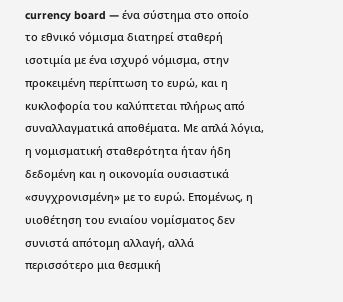currency board — ένα σύστημα στο οποίο το εθνικό νόμισμα διατηρεί σταθερή ισοτιμία με ένα ισχυρό νόμισμα, στην προκειμένη περίπτωση το ευρώ, και η κυκλοφορία του καλύπτεται πλήρως από συναλλαγματικά αποθέματα. Με απλά λόγια, η νομισματική σταθερότητα ήταν ήδη δεδομένη και η οικονομία ουσιαστικά «συγχρονισμένη» με το ευρώ. Επομένως, η υιοθέτηση του ενιαίου νομίσματος δεν συνιστά απότομη αλλαγή, αλλά περισσότερο μια θεσμική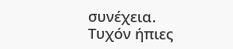συνέχεια. Τυχόν ήπιες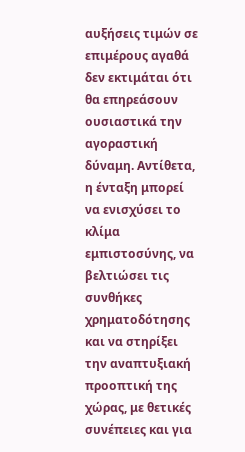αυξήσεις τιμών σε επιμέρους αγαθά δεν εκτιμάται ότι θα επηρεάσουν ουσιαστικά την αγοραστική δύναμη. Αντίθετα, η ένταξη μπορεί να ενισχύσει το κλίμα εμπιστοσύνης, να βελτιώσει τις συνθήκες χρηματοδότησης και να στηρίξει την αναπτυξιακή προοπτική της χώρας, με θετικές συνέπειες και για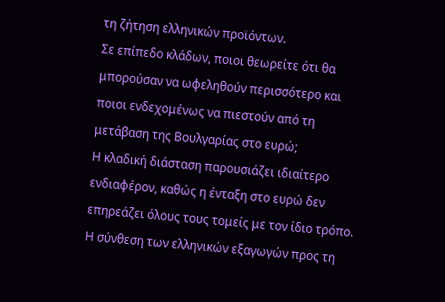τη ζήτηση ελληνικών προϊόντων.
Σε επίπεδο κλάδων, ποιοι θεωρείτε ότι θα μπορούσαν να ωφεληθούν περισσότερο και ποιοι ενδεχομένως να πιεστούν από τη μετάβαση της Βουλγαρίας στο ευρώ;
Η κλαδική διάσταση παρουσιάζει ιδιαίτερο ενδιαφέρον, καθώς η ένταξη στο ευρώ δεν επηρεάζει όλους τους τομείς με τον ίδιο τρόπο. Η σύνθεση των ελληνικών εξαγωγών προς τη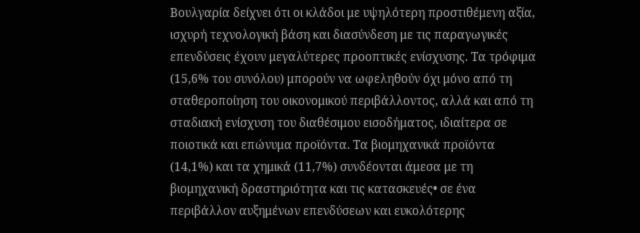Βουλγαρία δείχνει ότι οι κλάδοι με υψηλότερη προστιθέμενη αξία, ισχυρή τεχνολογική βάση και διασύνδεση με τις παραγωγικές επενδύσεις έχουν μεγαλύτερες προοπτικές ενίσχυσης. Τα τρόφιμα (15,6% του συνόλου) μπορούν να ωφεληθούν όχι μόνο από τη σταθεροποίηση του οικονομικού περιβάλλοντος, αλλά και από τη σταδιακή ενίσχυση του διαθέσιμου εισοδήματος, ιδιαίτερα σε ποιοτικά και επώνυμα προϊόντα. Τα βιομηχανικά προϊόντα (14,1%) και τα χημικά (11,7%) συνδέονται άμεσα με τη βιομηχανική δραστηριότητα και τις κατασκευές• σε ένα περιβάλλον αυξημένων επενδύσεων και ευκολότερης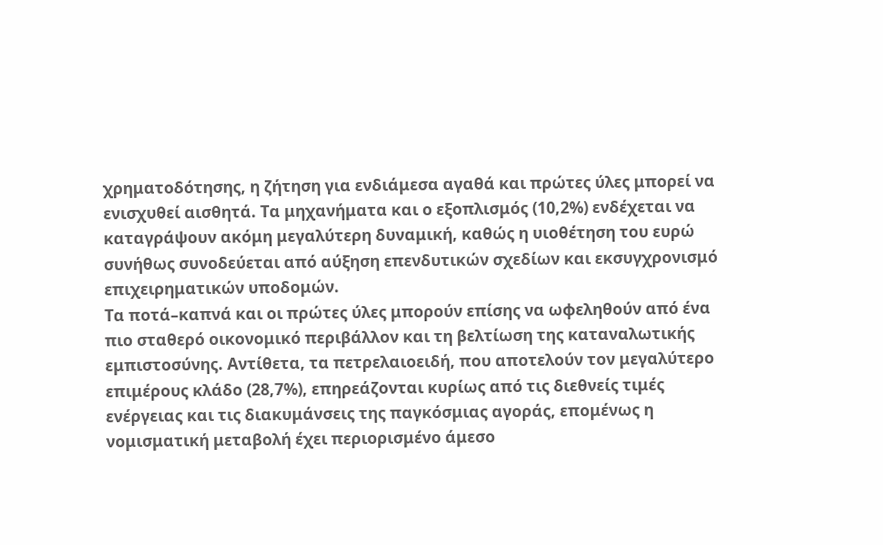χρηματοδότησης, η ζήτηση για ενδιάμεσα αγαθά και πρώτες ύλες μπορεί να ενισχυθεί αισθητά. Τα μηχανήματα και ο εξοπλισμός (10,2%) ενδέχεται να καταγράψουν ακόμη μεγαλύτερη δυναμική, καθώς η υιοθέτηση του ευρώ συνήθως συνοδεύεται από αύξηση επενδυτικών σχεδίων και εκσυγχρονισμό επιχειρηματικών υποδομών.
Τα ποτά–καπνά και οι πρώτες ύλες μπορούν επίσης να ωφεληθούν από ένα πιο σταθερό οικονομικό περιβάλλον και τη βελτίωση της καταναλωτικής εμπιστοσύνης. Αντίθετα, τα πετρελαιοειδή, που αποτελούν τον μεγαλύτερο επιμέρους κλάδο (28,7%), επηρεάζονται κυρίως από τις διεθνείς τιμές ενέργειας και τις διακυμάνσεις της παγκόσμιας αγοράς, επομένως η νομισματική μεταβολή έχει περιορισμένο άμεσο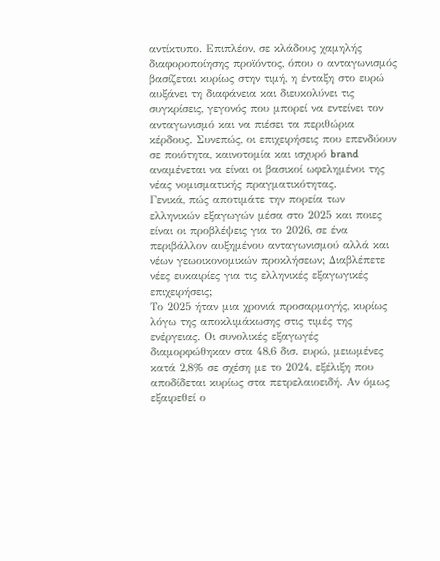αντίκτυπο. Επιπλέον, σε κλάδους χαμηλής διαφοροποίησης προϊόντος, όπου ο ανταγωνισμός βασίζεται κυρίως στην τιμή, η ένταξη στο ευρώ αυξάνει τη διαφάνεια και διευκολύνει τις συγκρίσεις, γεγονός που μπορεί να εντείνει τον ανταγωνισμό και να πιέσει τα περιθώρια κέρδους. Συνεπώς, οι επιχειρήσεις που επενδύουν σε ποιότητα, καινοτομία και ισχυρό brand αναμένεται να είναι οι βασικοί ωφελημένοι της νέας νομισματικής πραγματικότητας.
Γενικά, πώς αποτιμάτε την πορεία των ελληνικών εξαγωγών μέσα στο 2025 και ποιες είναι οι προβλέψεις για το 2026, σε ένα περιβάλλον αυξημένου ανταγωνισμού αλλά και νέων γεωοικονομικών προκλήσεων; Διαβλέπετε νέες ευκαιρίες για τις ελληνικές εξαγωγικές επιχειρήσεις;
Το 2025 ήταν μια χρονιά προσαρμογής, κυρίως λόγω της αποκλιμάκωσης στις τιμές της ενέργειας. Οι συνολικές εξαγωγές διαμορφώθηκαν στα 48,6 δισ. ευρώ, μειωμένες κατά 2,8% σε σχέση με το 2024, εξέλιξη που αποδίδεται κυρίως στα πετρελαιοειδή. Αν όμως εξαιρεθεί ο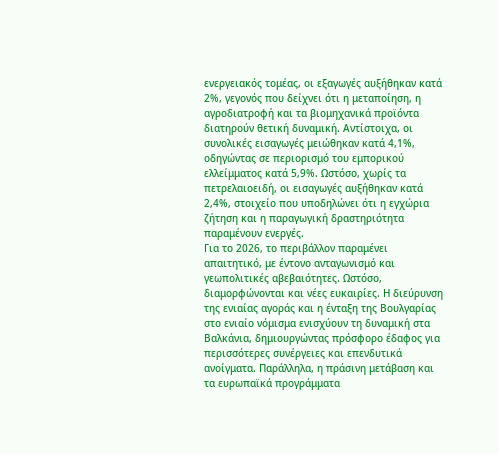ενεργειακός τομέας, οι εξαγωγές αυξήθηκαν κατά 2%, γεγονός που δείχνει ότι η μεταποίηση, η αγροδιατροφή και τα βιομηχανικά προϊόντα διατηρούν θετική δυναμική. Αντίστοιχα, οι συνολικές εισαγωγές μειώθηκαν κατά 4,1%, οδηγώντας σε περιορισμό του εμπορικού ελλείμματος κατά 5,9%. Ωστόσο, χωρίς τα πετρελαιοειδή, οι εισαγωγές αυξήθηκαν κατά 2,4%, στοιχείο που υποδηλώνει ότι η εγχώρια ζήτηση και η παραγωγική δραστηριότητα παραμένουν ενεργές.
Για το 2026, το περιβάλλον παραμένει απαιτητικό, με έντονο ανταγωνισμό και γεωπολιτικές αβεβαιότητες. Ωστόσο, διαμορφώνονται και νέες ευκαιρίες. Η διεύρυνση της ενιαίας αγοράς και η ένταξη της Βουλγαρίας στο ενιαίο νόμισμα ενισχύουν τη δυναμική στα Βαλκάνια, δημιουργώντας πρόσφορο έδαφος για περισσότερες συνέργειες και επενδυτικά ανοίγματα. Παράλληλα, η πράσινη μετάβαση και τα ευρωπαϊκά προγράμματα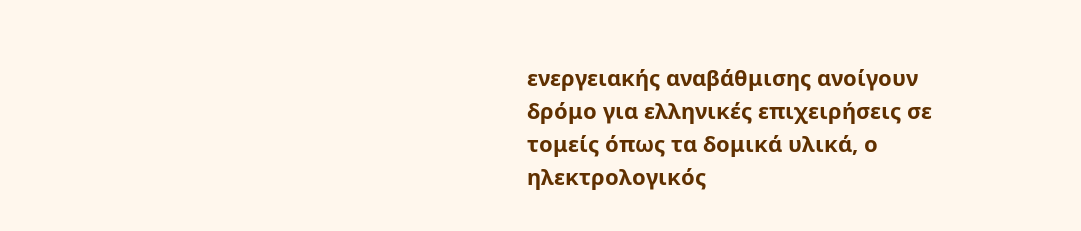ενεργειακής αναβάθμισης ανοίγουν δρόμο για ελληνικές επιχειρήσεις σε τομείς όπως τα δομικά υλικά, ο ηλεκτρολογικός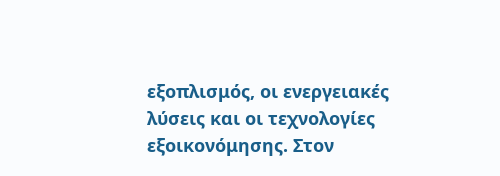εξοπλισμός, οι ενεργειακές λύσεις και οι τεχνολογίες εξοικονόμησης. Στον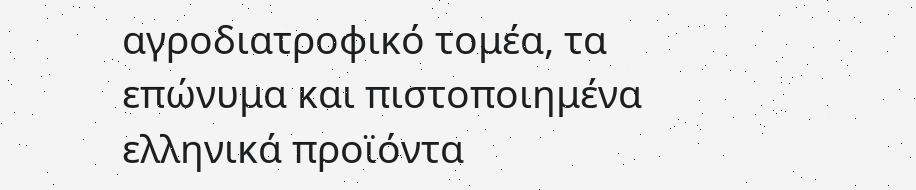αγροδιατροφικό τομέα, τα επώνυμα και πιστοποιημένα ελληνικά προϊόντα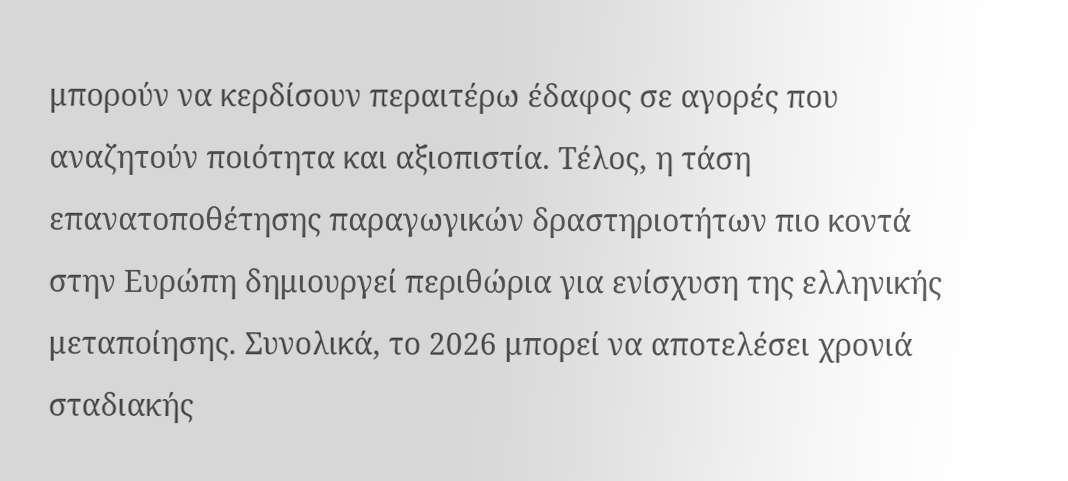μπορούν να κερδίσουν περαιτέρω έδαφος σε αγορές που αναζητούν ποιότητα και αξιοπιστία. Τέλος, η τάση επανατοποθέτησης παραγωγικών δραστηριοτήτων πιο κοντά στην Ευρώπη δημιουργεί περιθώρια για ενίσχυση της ελληνικής μεταποίησης. Συνολικά, το 2026 μπορεί να αποτελέσει χρονιά σταδιακής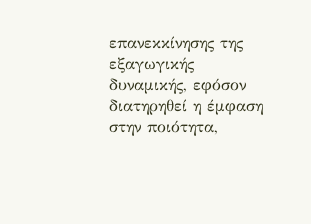επανεκκίνησης της εξαγωγικής δυναμικής, εφόσον διατηρηθεί η έμφαση στην ποιότητα,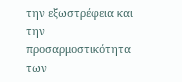την εξωστρέφεια και την προσαρμοστικότητα των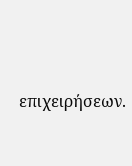επιχειρήσεων.